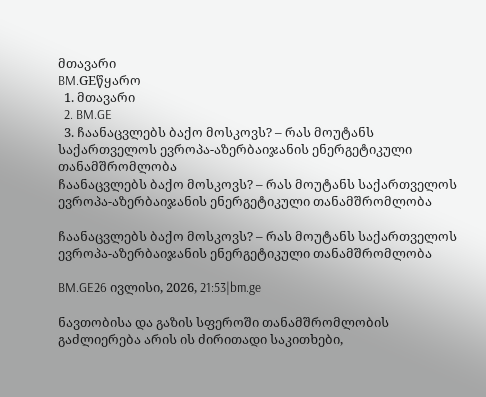მთავარი
BM.GEწყარო
  1. მთავარი
  2. BM.GE
  3. ჩაანაცვლებს ბაქო მოსკოვს? – რას მოუტანს საქართველოს ევროპა-აზერბაიჯანის ენერგეტიკული თანამშრომლობა
ჩაანაცვლებს ბაქო მოსკოვს? – რას მოუტანს საქართველოს ევროპა-აზერბაიჯანის ენერგეტიკული თანამშრომლობა

ჩაანაცვლებს ბაქო მოსკოვს? – რას მოუტანს საქართველოს ევროპა-აზერბაიჯანის ენერგეტიკული თანამშრომლობა

BM.GE26 ივლისი, 2026, 21:53|bm.ge

ნავთობისა და გაზის სფეროში თანამშრომლობის გაძლიერება არის ის ძირითადი საკითხები,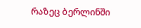რაზეც ბერლინში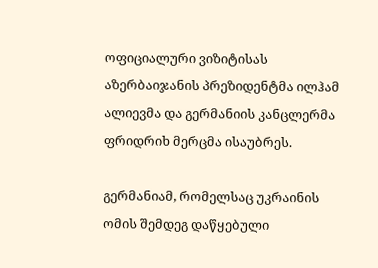ოფიციალური ვიზიტისას აზერბაიჯანის პრეზიდენტმა ილჰამ ალიევმა და გერმანიის კანცლერმა ფრიდრიხ მერცმა ისაუბრეს.

გერმანიამ, რომელსაც უკრაინის ომის შემდეგ დაწყებული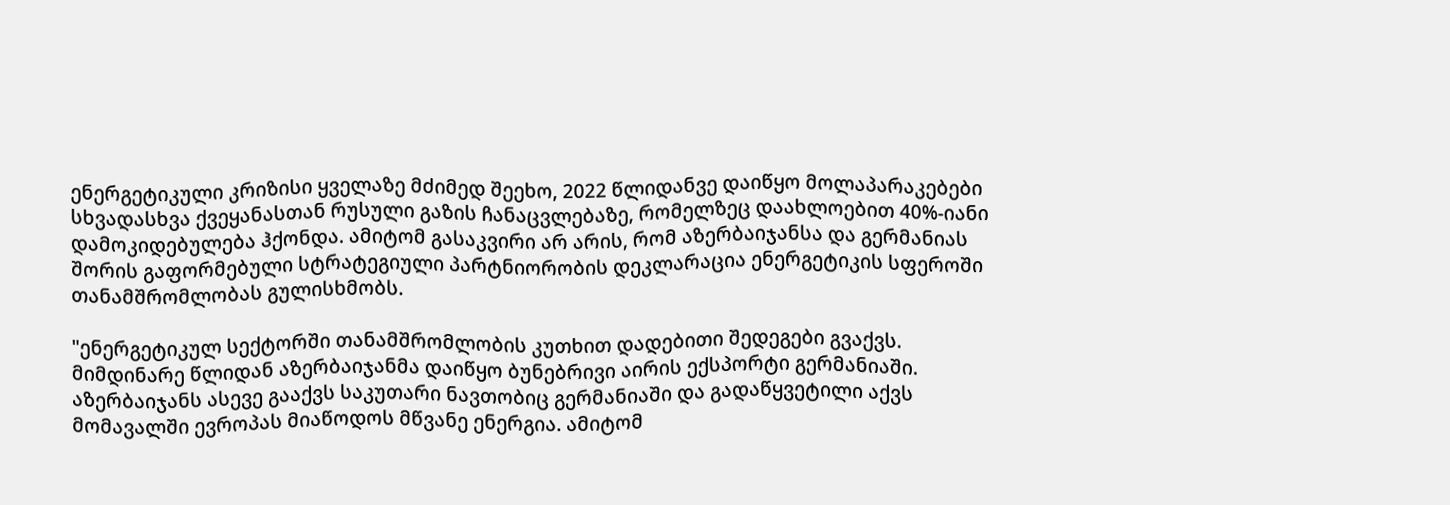ენერგეტიკული კრიზისი ყველაზე მძიმედ შეეხო, 2022 წლიდანვე დაიწყო მოლაპარაკებები სხვადასხვა ქვეყანასთან რუსული გაზის ჩანაცვლებაზე, რომელზეც დაახლოებით 40%-იანი დამოკიდებულება ჰქონდა. ამიტომ გასაკვირი არ არის, რომ აზერბაიჯანსა და გერმანიას შორის გაფორმებული სტრატეგიული პარტნიორობის დეკლარაცია ენერგეტიკის სფეროში თანამშრომლობას გულისხმობს.

"ენერგეტიკულ სექტორში თანამშრომლობის კუთხით დადებითი შედეგები გვაქვს. მიმდინარე წლიდან აზერბაიჯანმა დაიწყო ბუნებრივი აირის ექსპორტი გერმანიაში. აზერბაიჯანს ასევე გააქვს საკუთარი ნავთობიც გერმანიაში და გადაწყვეტილი აქვს მომავალში ევროპას მიაწოდოს მწვანე ენერგია. ამიტომ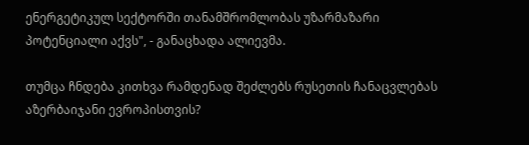ენერგეტიკულ სექტორში თანამშრომლობას უზარმაზარი პოტენციალი აქვს", - განაცხადა ალიევმა.

თუმცა ჩნდება კითხვა რამდენად შეძლებს რუსეთის ჩანაცვლებას აზერბაიჯანი ევროპისთვის?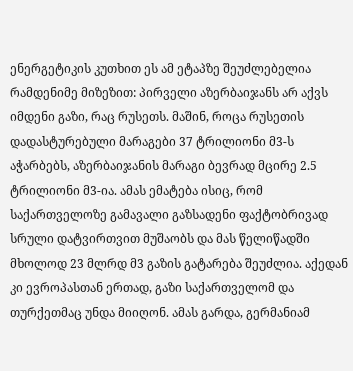ენერგეტიკის კუთხით ეს ამ ეტაპზე შეუძლებელია რამდენიმე მიზეზით: პირველი აზერბაიჯანს არ აქვს იმდენი გაზი, რაც რუსეთს. მაშინ, როცა რუსეთის დადასტურებული მარაგები 37 ტრილიონი მ3-ს აჭარბებს, აზერბაიჯანის მარაგი ბევრად მცირე 2.5 ტრილიონი მ3-ია. ამას ემატება ისიც, რომ საქართველოზე გამავალი გაზსადენი ფაქტობრივად სრული დატვირთვით მუშაობს და მას წელიწადში მხოლოდ 23 მლრდ მ3 გაზის გატარება შეუძლია. აქედან კი ევროპასთან ერთად, გაზი საქართველომ და თურქეთმაც უნდა მიიღონ. ამას გარდა, გერმანიამ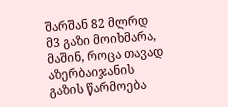შარშან 82 მლრდ მ3 გაზი მოიხმარა, მაშინ, როცა თავად აზერბაიჯანის გაზის წარმოება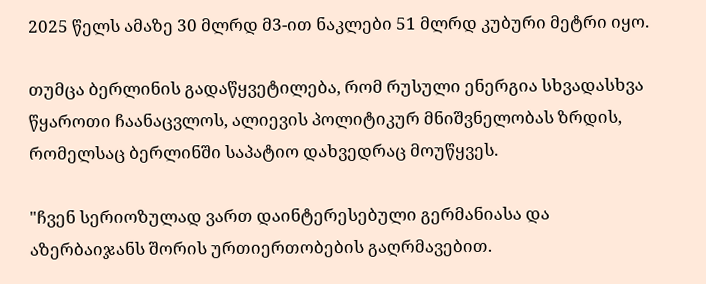2025 წელს ამაზე 30 მლრდ მ3-ით ნაკლები 51 მლრდ კუბური მეტრი იყო.

თუმცა ბერლინის გადაწყვეტილება, რომ რუსული ენერგია სხვადასხვა წყაროთი ჩაანაცვლოს, ალიევის პოლიტიკურ მნიშვნელობას ზრდის, რომელსაც ბერლინში საპატიო დახვედრაც მოუწყვეს.

"ჩვენ სერიოზულად ვართ დაინტერესებული გერმანიასა და აზერბაიჯანს შორის ურთიერთობების გაღრმავებით.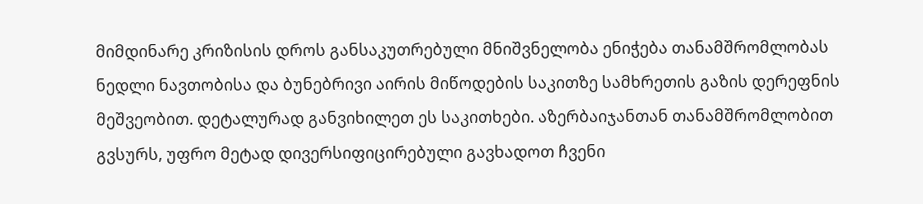მიმდინარე კრიზისის დროს განსაკუთრებული მნიშვნელობა ენიჭება თანამშრომლობას ნედლი ნავთობისა და ბუნებრივი აირის მიწოდების საკითზე სამხრეთის გაზის დერეფნის მეშვეობით. დეტალურად განვიხილეთ ეს საკითხები. აზერბაიჯანთან თანამშრომლობით გვსურს, უფრო მეტად დივერსიფიცირებული გავხადოთ ჩვენი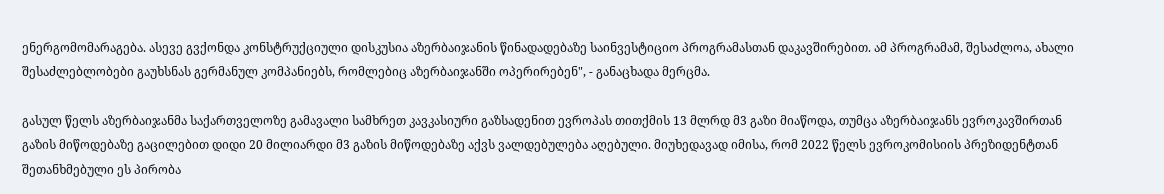ენერგომომარაგება. ასევე გვქონდა კონსტრუქციული დისკუსია აზერბაიჯანის წინადადებაზე საინვესტიციო პროგრამასთან დაკავშირებით. ამ პროგრამამ, შესაძლოა, ახალი შესაძლებლობები გაუხსნას გერმანულ კომპანიებს, რომლებიც აზერბაიჯანში ოპერირებენ", - განაცხადა მერცმა.

გასულ წელს აზერბაიჯანმა საქართველოზე გამავალი სამხრეთ კავკასიური გაზსადენით ევროპას თითქმის 13 მლრდ მ3 გაზი მიაწოდა, თუმცა აზერბაიჯანს ევროკავშირთან გაზის მიწოდებაზე გაცილებით დიდი 20 მილიარდი მ3 გაზის მიწოდებაზე აქვს ვალდებულება აღებული. მიუხედავად იმისა, რომ 2022 წელს ევროკომისიის პრეზიდენტთან შეთანხმებული ეს პირობა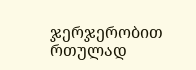ჯერჯერობით რთულად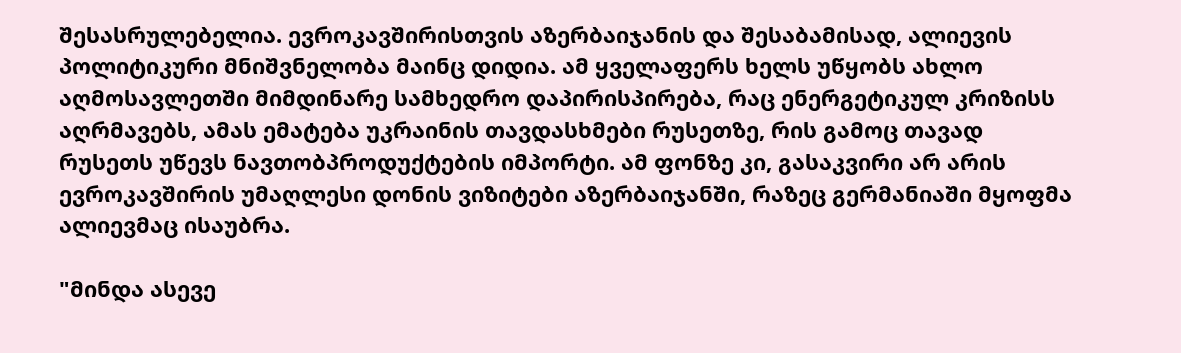შესასრულებელია. ევროკავშირისთვის აზერბაიჯანის და შესაბამისად, ალიევის პოლიტიკური მნიშვნელობა მაინც დიდია. ამ ყველაფერს ხელს უწყობს ახლო აღმოსავლეთში მიმდინარე სამხედრო დაპირისპირება, რაც ენერგეტიკულ კრიზისს აღრმავებს, ამას ემატება უკრაინის თავდასხმები რუსეთზე, რის გამოც თავად რუსეთს უწევს ნავთობპროდუქტების იმპორტი. ამ ფონზე კი, გასაკვირი არ არის ევროკავშირის უმაღლესი დონის ვიზიტები აზერბაიჯანში, რაზეც გერმანიაში მყოფმა ალიევმაც ისაუბრა.

"მინდა ასევე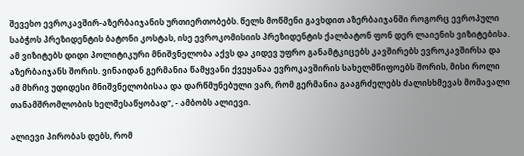შევეხო ევროკავშირ-აზერბაიჯანის ურთიერთობებს. წელს მოწმენი გავხდით აზერბაიჯანში როგორც ევროპული საბჭოს პრეზიდენტის ბატონი კოსტას, ისე ევროკომისიის პრეზიდენტის ქალბატონ ფონ დერ ლაიენის ვიზიტებისა. ამ ვიზიტებს დიდი პოლიტიკური მნიშვნელობა აქვს და კიდევ უფრო განამტკიცებს კავშირებს ევროკავშირსა და აზერბაიჯანს შორის. ვინაიდან გერმანია წამყვანი ქვეყანაა ევროკავშირის სახელმწიფოებს შორის, მისი როლი ამ მხრივ უდიდესი მნიშვნელობისაა და დარწმუნებული ვარ, რომ გერმანია გააგრძელებს ძალისხმევას მომავალი თანამშრომლობის ხელშესაწყობად", - ამბობს ალიევი.

ალიევი პირობას დებს, რომ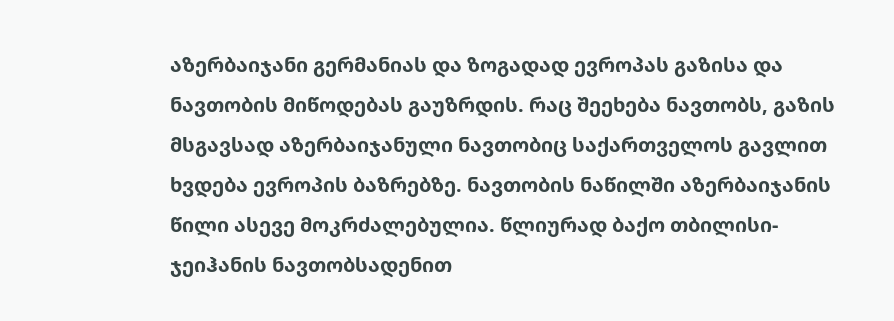აზერბაიჯანი გერმანიას და ზოგადად ევროპას გაზისა და ნავთობის მიწოდებას გაუზრდის. რაც შეეხება ნავთობს, გაზის მსგავსად აზერბაიჯანული ნავთობიც საქართველოს გავლით ხვდება ევროპის ბაზრებზე. ნავთობის ნაწილში აზერბაიჯანის წილი ასევე მოკრძალებულია. წლიურად ბაქო თბილისი-ჯეიჰანის ნავთობსადენით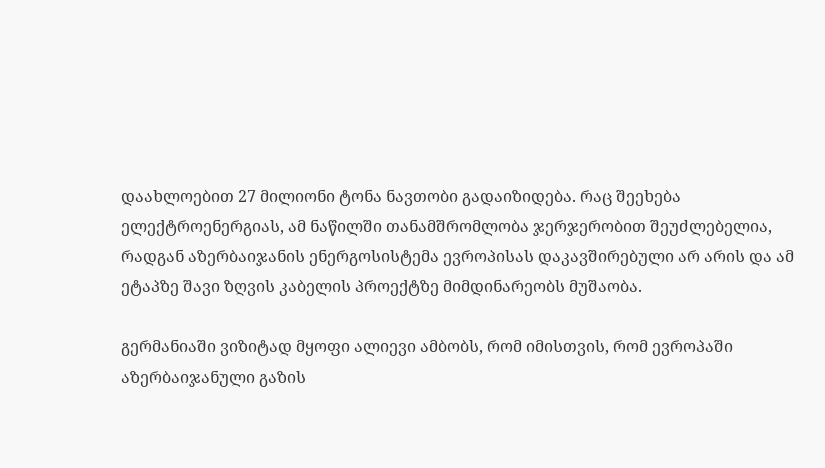დაახლოებით 27 მილიონი ტონა ნავთობი გადაიზიდება. რაც შეეხება ელექტროენერგიას, ამ ნაწილში თანამშრომლობა ჯერჯერობით შეუძლებელია, რადგან აზერბაიჯანის ენერგოსისტემა ევროპისას დაკავშირებული არ არის და ამ ეტაპზე შავი ზღვის კაბელის პროექტზე მიმდინარეობს მუშაობა.

გერმანიაში ვიზიტად მყოფი ალიევი ამბობს, რომ იმისთვის, რომ ევროპაში აზერბაიჯანული გაზის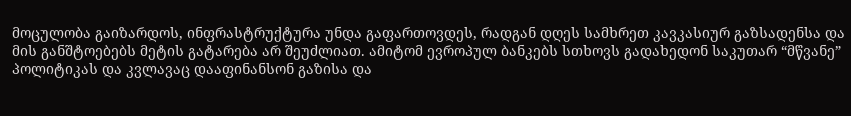მოცულობა გაიზარდოს, ინფრასტრუქტურა უნდა გაფართოვდეს, რადგან დღეს სამხრეთ კავკასიურ გაზსადენსა და მის განშტოებებს მეტის გატარება არ შეუძლიათ. ამიტომ ევროპულ ბანკებს სთხოვს გადახედონ საკუთარ “მწვანე” პოლიტიკას და კვლავაც დააფინანსონ გაზისა და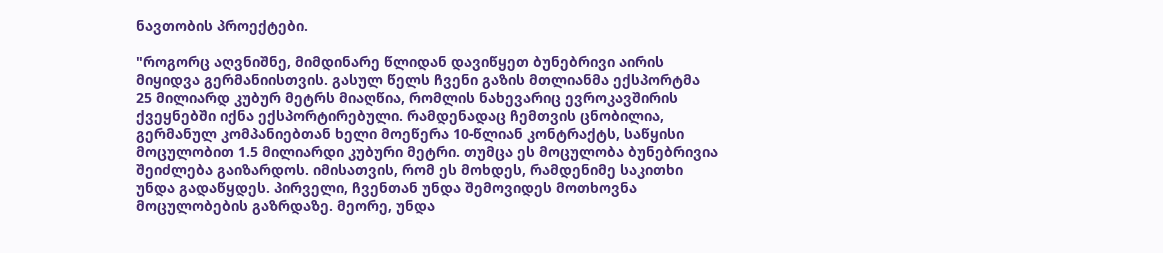ნავთობის პროექტები.

"როგორც აღვნიშნე, მიმდინარე წლიდან დავიწყეთ ბუნებრივი აირის მიყიდვა გერმანიისთვის. გასულ წელს ჩვენი გაზის მთლიანმა ექსპორტმა 25 მილიარდ კუბურ მეტრს მიაღწია, რომლის ნახევარიც ევროკავშირის ქვეყნებში იქნა ექსპორტირებული. რამდენადაც ჩემთვის ცნობილია, გერმანულ კომპანიებთან ხელი მოეწერა 10-წლიან კონტრაქტს, საწყისი მოცულობით 1.5 მილიარდი კუბური მეტრი. თუმცა ეს მოცულობა ბუნებრივია შეიძლება გაიზარდოს. იმისათვის, რომ ეს მოხდეს, რამდენიმე საკითხი უნდა გადაწყდეს. პირველი, ჩვენთან უნდა შემოვიდეს მოთხოვნა მოცულობების გაზრდაზე. მეორე, უნდა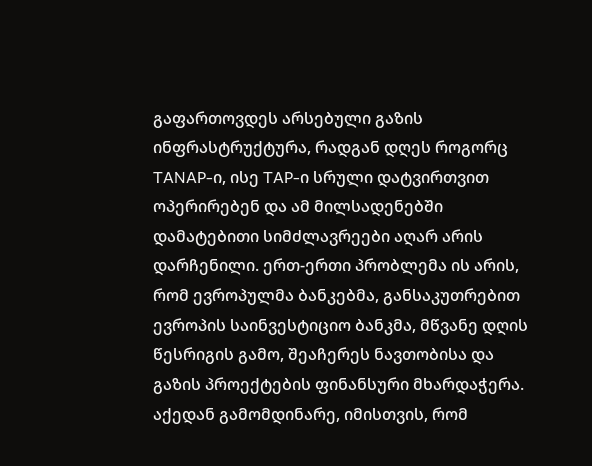გაფართოვდეს არსებული გაზის ინფრასტრუქტურა, რადგან დღეს როგორც TANAP-ი, ისე TAP-ი სრული დატვირთვით ოპერირებენ და ამ მილსადენებში დამატებითი სიმძლავრეები აღარ არის დარჩენილი. ერთ-ერთი პრობლემა ის არის, რომ ევროპულმა ბანკებმა, განსაკუთრებით ევროპის საინვესტიციო ბანკმა, მწვანე დღის წესრიგის გამო, შეაჩერეს ნავთობისა და გაზის პროექტების ფინანსური მხარდაჭერა. აქედან გამომდინარე, იმისთვის, რომ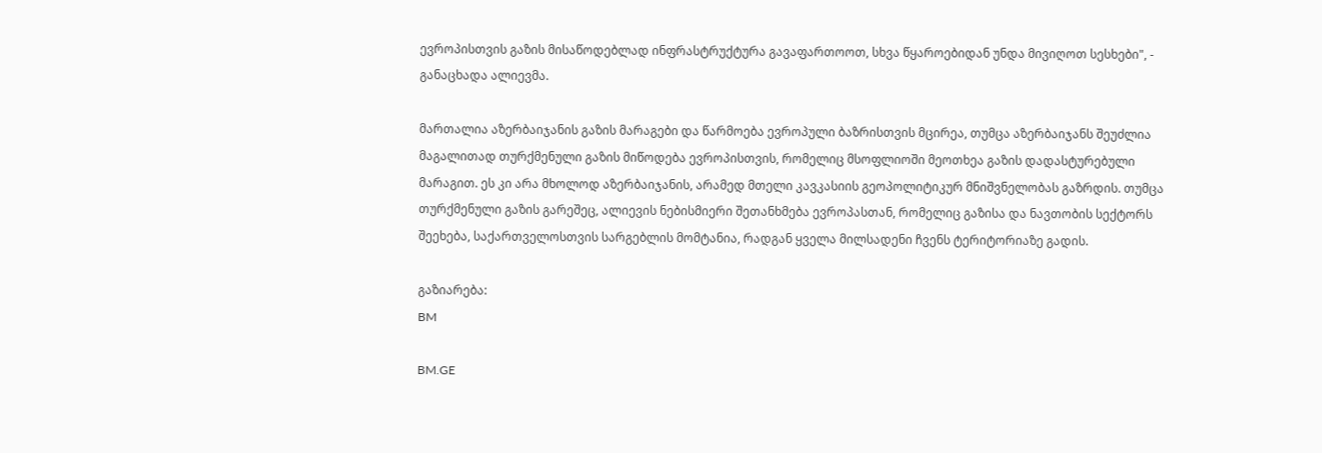ევროპისთვის გაზის მისაწოდებლად ინფრასტრუქტურა გავაფართოოთ, სხვა წყაროებიდან უნდა მივიღოთ სესხები", - განაცხადა ალიევმა.

მართალია აზერბაიჯანის გაზის მარაგები და წარმოება ევროპული ბაზრისთვის მცირეა, თუმცა აზერბაიჯანს შეუძლია მაგალითად თურქმენული გაზის მიწოდება ევროპისთვის, რომელიც მსოფლიოში მეოთხეა გაზის დადასტურებული მარაგით. ეს კი არა მხოლოდ აზერბაიჯანის, არამედ მთელი კავკასიის გეოპოლიტიკურ მნიშვნელობას გაზრდის. თუმცა თურქმენული გაზის გარეშეც, ალიევის ნებისმიერი შეთანხმება ევროპასთან, რომელიც გაზისა და ნავთობის სექტორს შეეხება, საქართველოსთვის სარგებლის მომტანია, რადგან ყველა მილსადენი ჩვენს ტერიტორიაზე გადის.

გაზიარება:
BM

BM.GE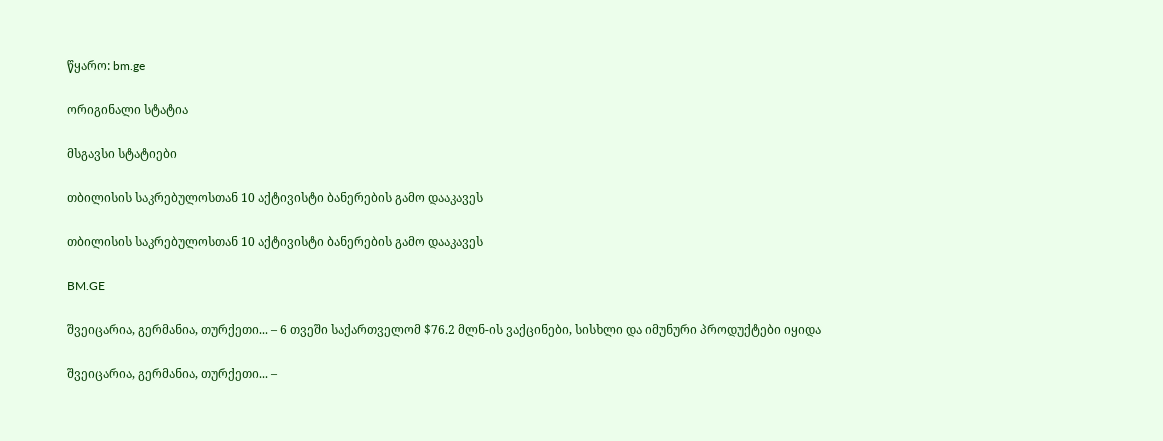წყარო: bm.ge

ორიგინალი სტატია

მსგავსი სტატიები

თბილისის საკრებულოსთან 10 აქტივისტი ბანერების გამო დააკავეს

თბილისის საკრებულოსთან 10 აქტივისტი ბანერების გამო დააკავეს

BM.GE

შვეიცარია, გერმანია, თურქეთი... – 6 თვეში საქართველომ $76.2 მლნ-ის ვაქცინები, სისხლი და იმუნური პროდუქტები იყიდა

შვეიცარია, გერმანია, თურქეთი... –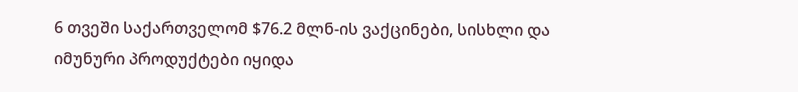6 თვეში საქართველომ $76.2 მლნ-ის ვაქცინები, სისხლი და იმუნური პროდუქტები იყიდა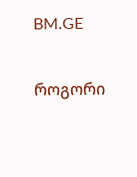BM.GE

როგორი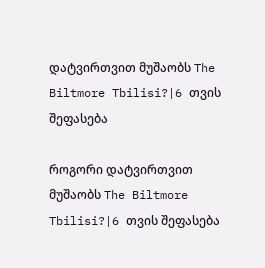დატვირთვით მუშაობს The Biltmore Tbilisi?|6 თვის შეფასება

როგორი დატვირთვით მუშაობს The Biltmore Tbilisi?|6 თვის შეფასება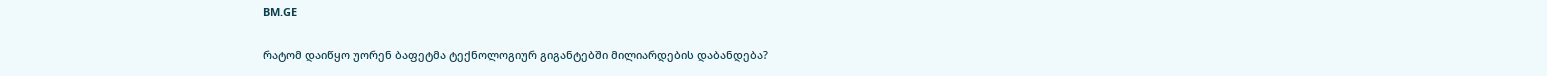BM.GE

რატომ დაიწყო უორენ ბაფეტმა ტექნოლოგიურ გიგანტებში მილიარდების დაბანდება?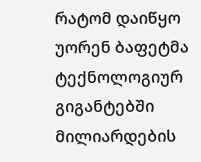რატომ დაიწყო უორენ ბაფეტმა ტექნოლოგიურ გიგანტებში მილიარდების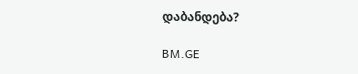დაბანდება?

BM.GE